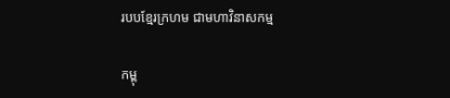របបខ្មែរក្រហម ជាមហាវិនាសកម្ម

កម្ពុ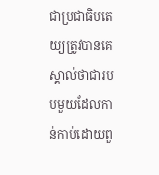ជាប្រជាធិបតេយ្យត្រូវបានគេស្គាល់ថាជារបបមួយដែលកាន់កាប់ដោយពួ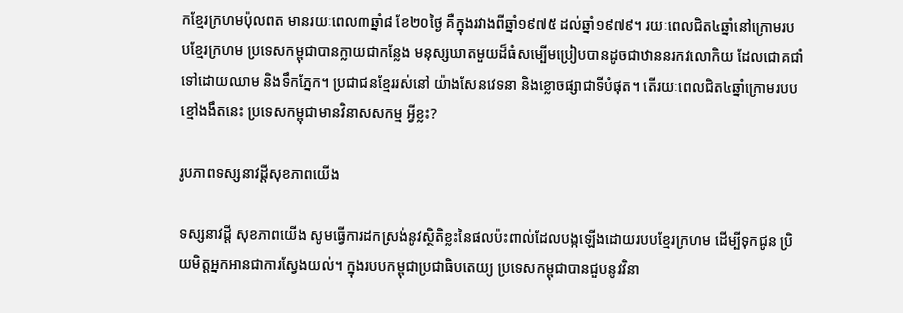កខ្មែរក្រហមប៉ុលពត មានរយៈពេល៣ឆ្នាំ៨ ខែ២០ថ្ងៃ គឺក្នុងរវាងពីឆ្នាំ១៩៧៥ ដល់ឆ្នាំ១៩៧៩។ រយៈពេលជិត៤ឆ្នាំនៅក្រោមរបបខ្មែរក្រហម ប្រទេសកម្ពុជាបានក្លាយជាកន្លែង មនុស្សឃាតមួយដ៏ធំសម្បើមប្រៀបបានដូចជាឋាននរកវលោកិយ ដែលជោគជាំទៅដោយឈាម និងទឹកភ្នែក។ ប្រជាជនខ្មែររស់នៅ យ៉ាងសែនវេទនា និងខ្លោចផ្សាជាទីបំផុត។ តើរយៈពេលជិត៤ឆ្នាំក្រោមរបបខ្មៅងងឹតនេះ ប្រទេសកម្ពុជាមានវិនាសសកម្ម អ្វីខ្លះ?

រូបភាពទស្សនាវដ្តីសុខភាពយើង

ទស្សនាវដ្ដី សុខភាពយើង សូមធ្វើការដកស្រង់នូវស្ថិតិខ្លះនៃផលប៉ះពាល់ដែលបង្កឡើងដោយរបបខ្មែរក្រហម ដើម្បីទុកជូន ប្រិយមិត្ដអ្នកអានជាការស្វែងយល់។ ក្នុងរបបកម្ពុជាប្រជាធិបតេយ្យ ប្រទេសកម្ពុជាបានជួបនូវវិនា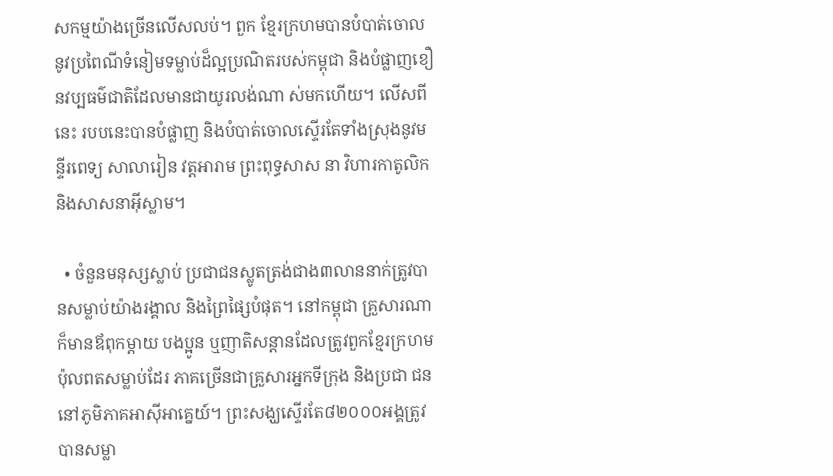សកម្មយ៉ាងច្រើនលើសលប់។ ពួក ខ្មែរក្រហមបានបំបាត់ចោលនូវប្រពៃណីទំនៀមទម្លាប់ដ៏ល្អប្រណិតរបស់កម្ពុជា និងបំផ្លាញខឿនវប្បធម៌ជាតិដែលមានជាយូរលង់ណា ស់មកហើយ។ លើសពីនេះ របបនេះបានបំផ្លាញ និងបំបាត់ចោលស្ទើរតែទាំងស្រុងនូវមន្ទីរពេទ្យ សាលារៀន វត្ដអារាម ព្រះពុទ្ធសាស នា វិហារកាតូលិក និងសាសនាអ៊ីស្លាម។

  • ចំនួនមនុស្សស្លាប់ ប្រជាជនស្លូតត្រង់ជាង៣លាននាក់ត្រូវបានសម្លាប់យ៉ាងរង្គាល និងព្រៃផ្សៃបំផុត។ នៅកម្ពុជា គ្រួសារណាក៏មានឪពុកម្ដាយ បងប្អូន ឬញាតិសន្ដានដែលត្រូវពួកខ្មែរក្រហមប៉ុលពតសម្លាប់ដែរ ភាគច្រើនជាគ្រួសារអ្នកទីក្រុង និងប្រជា ជននៅភូមិភាគអាស៊ីអាគ្នេយ៍។ ព្រះសង្ឃស្ទើរតែ៨២០០០អង្គត្រូវបានសម្លា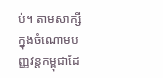ប់។ តាមសាក្សី ក្នុងចំណោមបញ្ញវន្ដកម្ពុជាដែ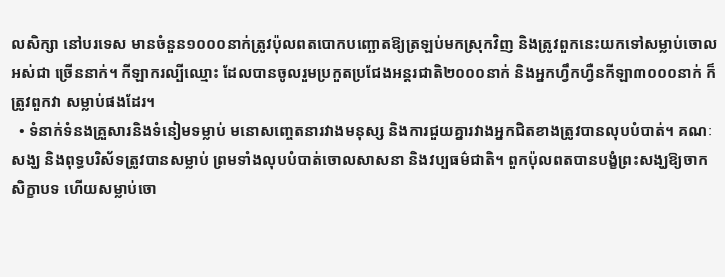លសិក្សា នៅបរទេស មានចំនួន១០០០នាក់ត្រូវប៉ុលពតបោកបញ្ឆោតឱ្យត្រឡប់មកស្រុកវិញ និងត្រូវពួកនេះយកទៅសម្លាប់ចោលអស់ជា ច្រើននាក់។ កីឡាករល្បីឈ្មោះ ដែលបានចូលរួមប្រកួតប្រជែងអន្ដរជាតិ២០០០នាក់ និងអ្នកហឹ្វកហឺ្វនកីឡា៣០០០នាក់ ក៏ត្រូវពួកវា សម្លាប់ផងដែរ។
  • ទំនាក់ទំនងគ្រួសារនិងទំនៀមទម្លាប់ មនោសញ្ចេតនារវាងមនុស្ស និងការជួយគ្នារវាងអ្នកជិតខាងត្រូវបានលុបបំបាត់។ គណៈសង្ឃ និងពុទ្ធបរិស័ទត្រូវបានសម្លាប់ ព្រមទាំងលុបបំបាត់ចោលសាសនា និងវប្បធម៌ជាតិ។ ពួកប៉ុលពតបានបង្ខំព្រះសង្ឃឱ្យចាក សិក្ខាបទ ហើយសម្លាប់ចោ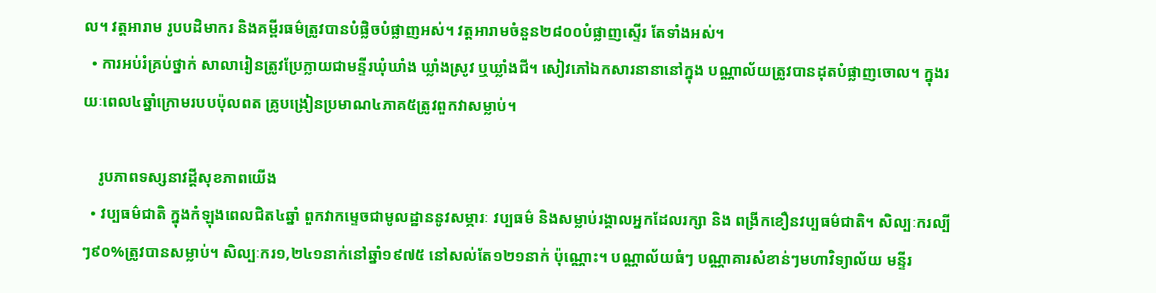ល។ វត្ដអារាម រូបបដិមាករ និងគម្ពីរធម៌ត្រូវបានបំផ្លិចបំផ្លាញអស់។ វត្ដអារាមចំនួន២៨០០បំផ្លាញស្ទើរ តែទាំងអស់។
  • ការអប់រំគ្រប់ថ្នាក់ សាលារៀនត្រូវប្រែក្លាយជាមន្ទីរឃុំឃាំង ឃ្លាំងស្រូវ ឬឃ្លាំងជី។ សៀវភៅឯកសារនានានៅក្នុង បណ្ណាល័យត្រូវបានដុតបំផ្លាញចោល។ ក្នុងរយៈពេល៤ឆ្នាំក្រោមរបបប៉ុលពត គ្រូបង្រៀនប្រមាណ៤ភាគ៥ត្រូវពួកវាសម្លាប់។

    រូបភាពទស្សនាវដ្តីសុខភាពយើង
  • វប្បធម៌ជាតិ ក្នុងកំឡុងពេលជិត៤ឆ្នាំ ពួកវាកម្ទេចជាមូលដ្ឋាននូវសម្ភារៈ វប្បធម៌ និងសម្លាប់រង្គាលអ្នកដែលរក្សា និង ពង្រីកខឿនវប្បធម៌ជាតិ។ សិល្បៈករល្បីៗ៩០%ត្រូវបានសម្លាប់។ សិល្បៈករ១,២៤១នាក់នៅឆ្នាំ១៩៧៥ នៅសល់តែ១២១នាក់ ប៉ុណ្ណោះ។ បណ្ណាល័យធំៗ បណ្ណាគារសំខាន់ៗមហាវិទ្យាល័យ មន្ទីរ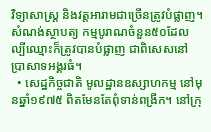វិទ្យាសាស្ដ្រ និងវត្ដអារាមជាច្រើនត្រូវបំផ្លាញ។ សំណង់ស្ថាបត្យ កម្មបូរាណចំនួន៥០ដែលល្បីឈ្មោះក៏ត្រូវបានបំផ្លាញ ជាពិសេសនៅប្រាសាទអង្គរធំ។
  • សេដ្ឋកិច្ចជាតិ មូលដ្ឋានឧស្សាហកម្ម នៅមុនឆ្នាំ១៩៧៥ ពិតមែនតែពុំទាន់ពង្រីក។ នៅក្រុ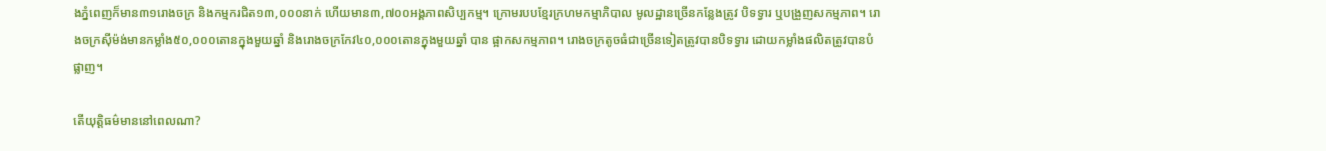ងភ្នំពេញក៏មាន៣១រោងចក្រ និងកម្មករជិត១៣,០០០នាក់ ហើយមាន៣,៧០០អង្គភាពសិប្បកម្ម។ ក្រោមរបបខ្មែរក្រហមកម្មាភិបាល មូលដ្ឋានច្រើនកន្លែងត្រូវ បិទទ្វារ ឬបង្រួញសកម្មភាព។ រោងចក្រស៊ីម៉ង់មានកម្លាំង៥០,០០០តោនក្នុងមួយឆ្នាំ និងរោងចក្រកែវ៤០,០០០តោនក្នុងមួយឆ្នាំ បាន ផ្អាកសកម្មភាព។ រោងចក្រតូចធំជាច្រើនទៀតត្រូវបានបិទទ្វារ ដោយកម្លាំងផលិតត្រូវបានបំផ្លាញ។

តើយុត្ដិធម៌មាននៅពេលណា?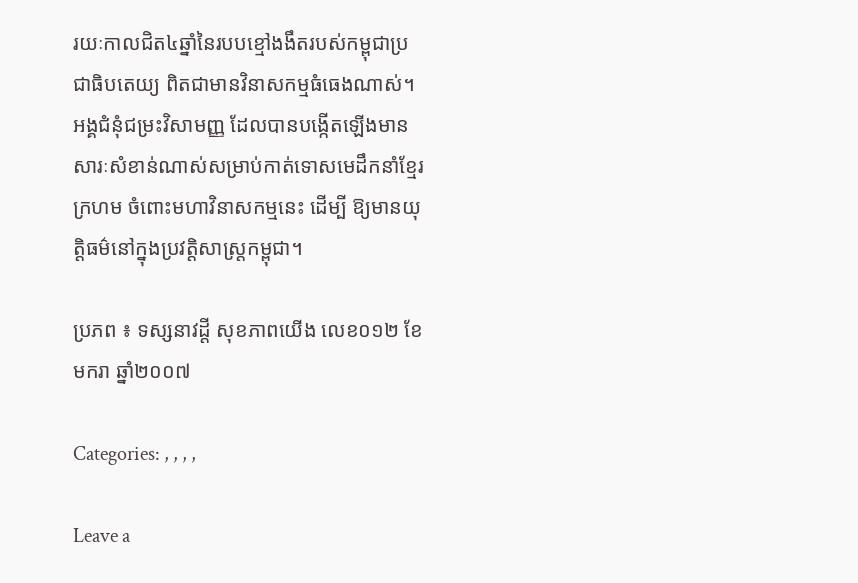រយៈកាលជិត៤ឆ្នាំនៃរបបខ្មៅងងឹតរបស់កម្ពុជាប្រជាធិបតេយ្យ ពិតជាមានវិនាសកម្មធំធេងណាស់។ អង្គជំនុំជម្រះវិសាមញ្ញ ដែលបានបង្កើតឡើងមានសារៈសំខាន់ណាស់សម្រាប់កាត់ទោសមេដឹកនាំខ្មែរក្រហម ចំពោះមហាវិនាសកម្មនេះ ដើម្បី ឱ្យមានយុត្ដិធម៌នៅក្នុងប្រវត្ដិសាស្ដ្រកម្ពុជា។

ប្រភព ៖ ទស្សនាវដ្តី សុខភាពយើង លេខ០១២ ខែមករា ឆ្នាំ២០០៧

Categories: , , , ,

Leave a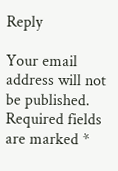Reply

Your email address will not be published. Required fields are marked *